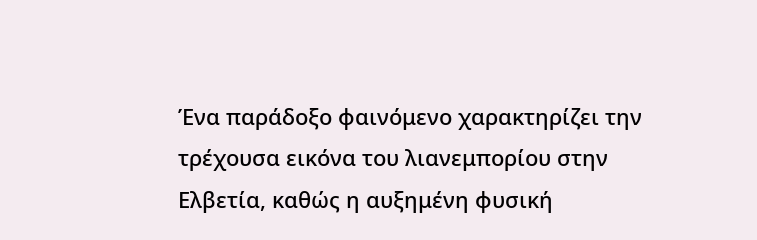Ένα παράδοξο φαινόμενο χαρακτηρίζει την τρέχουσα εικόνα του λιανεμπορίου στην Ελβετία, καθώς η αυξημένη φυσική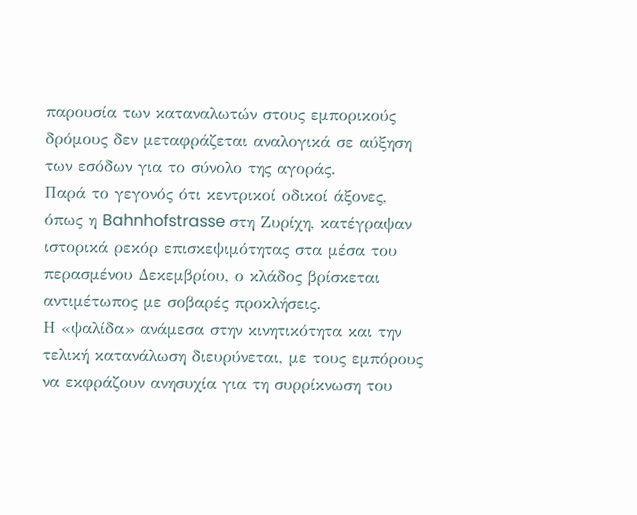παρουσία των καταναλωτών στους εμπορικούς δρόμους δεν μεταφράζεται αναλογικά σε αύξηση των εσόδων για το σύνολο της αγοράς.
Παρά το γεγονός ότι κεντρικοί οδικοί άξονες, όπως η Bahnhofstrasse στη Ζυρίχη, κατέγραψαν ιστορικά ρεκόρ επισκεψιμότητας στα μέσα του περασμένου Δεκεμβρίου, ο κλάδος βρίσκεται αντιμέτωπος με σοβαρές προκλήσεις.
Η «ψαλίδα» ανάμεσα στην κινητικότητα και την τελική κατανάλωση διευρύνεται, με τους εμπόρους να εκφράζουν ανησυχία για τη συρρίκνωση του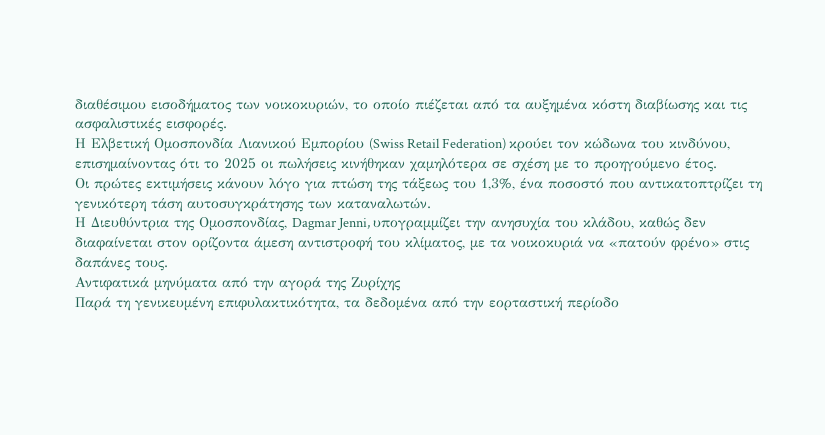διαθέσιμου εισοδήματος των νοικοκυριών, το οποίο πιέζεται από τα αυξημένα κόστη διαβίωσης και τις ασφαλιστικές εισφορές.
Η Ελβετική Ομοσπονδία Λιανικού Εμπορίου (Swiss Retail Federation) κρούει τον κώδωνα του κινδύνου, επισημαίνοντας ότι το 2025 οι πωλήσεις κινήθηκαν χαμηλότερα σε σχέση με το προηγούμενο έτος.
Οι πρώτες εκτιμήσεις κάνουν λόγο για πτώση της τάξεως του 1,3%, ένα ποσοστό που αντικατοπτρίζει τη γενικότερη τάση αυτοσυγκράτησης των καταναλωτών.
Η Διευθύντρια της Ομοσπονδίας, Dagmar Jenni, υπογραμμίζει την ανησυχία του κλάδου, καθώς δεν διαφαίνεται στον ορίζοντα άμεση αντιστροφή του κλίματος, με τα νοικοκυριά να «πατούν φρένο» στις δαπάνες τους.
Αντιφατικά μηνύματα από την αγορά της Ζυρίχης
Παρά τη γενικευμένη επιφυλακτικότητα, τα δεδομένα από την εορταστική περίοδο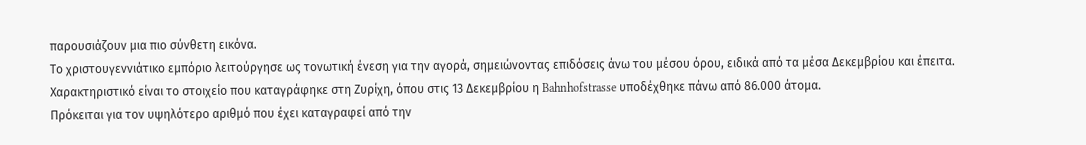παρουσιάζουν μια πιο σύνθετη εικόνα.
Το χριστουγεννιάτικο εμπόριο λειτούργησε ως τονωτική ένεση για την αγορά, σημειώνοντας επιδόσεις άνω του μέσου όρου, ειδικά από τα μέσα Δεκεμβρίου και έπειτα.
Χαρακτηριστικό είναι το στοιχείο που καταγράφηκε στη Ζυρίχη, όπου στις 13 Δεκεμβρίου η Bahnhofstrasse υποδέχθηκε πάνω από 86.000 άτομα.
Πρόκειται για τον υψηλότερο αριθμό που έχει καταγραφεί από την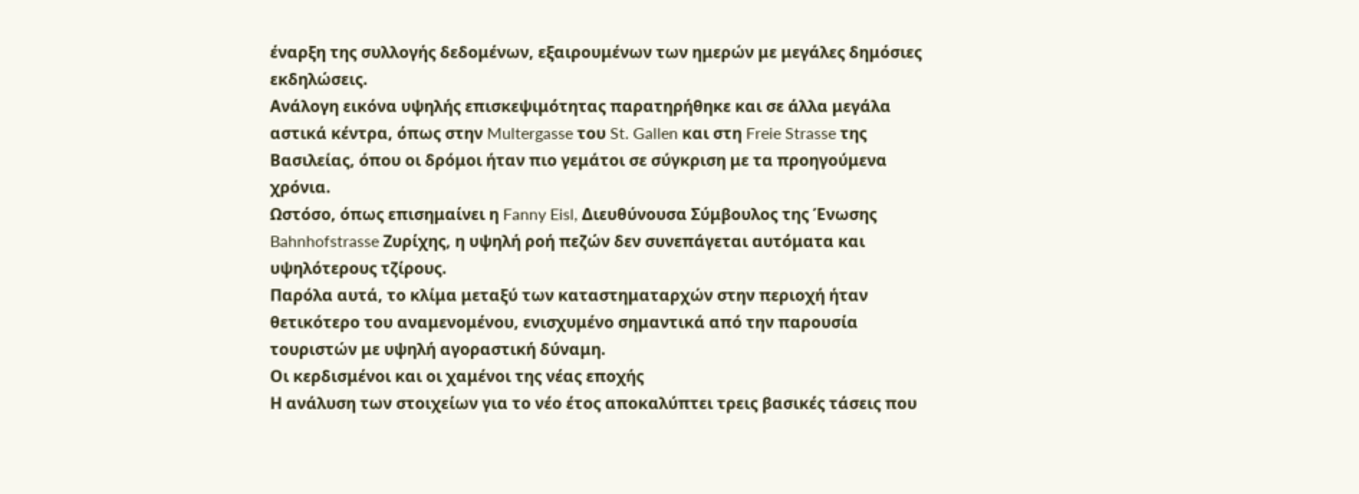έναρξη της συλλογής δεδομένων, εξαιρουμένων των ημερών με μεγάλες δημόσιες εκδηλώσεις.
Ανάλογη εικόνα υψηλής επισκεψιμότητας παρατηρήθηκε και σε άλλα μεγάλα αστικά κέντρα, όπως στην Multergasse του St. Gallen και στη Freie Strasse της Βασιλείας, όπου οι δρόμοι ήταν πιο γεμάτοι σε σύγκριση με τα προηγούμενα χρόνια.
Ωστόσο, όπως επισημαίνει η Fanny Eisl, Διευθύνουσα Σύμβουλος της Ένωσης Bahnhofstrasse Ζυρίχης, η υψηλή ροή πεζών δεν συνεπάγεται αυτόματα και υψηλότερους τζίρους.
Παρόλα αυτά, το κλίμα μεταξύ των καταστηματαρχών στην περιοχή ήταν θετικότερο του αναμενομένου, ενισχυμένο σημαντικά από την παρουσία τουριστών με υψηλή αγοραστική δύναμη.
Οι κερδισμένοι και οι χαμένοι της νέας εποχής
Η ανάλυση των στοιχείων για το νέο έτος αποκαλύπτει τρεις βασικές τάσεις που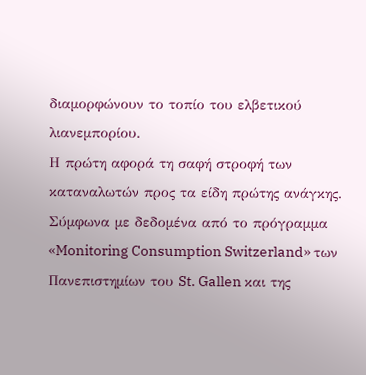διαμορφώνουν το τοπίο του ελβετικού λιανεμπορίου.
Η πρώτη αφορά τη σαφή στροφή των καταναλωτών προς τα είδη πρώτης ανάγκης.
Σύμφωνα με δεδομένα από το πρόγραμμα «Monitoring Consumption Switzerland» των Πανεπιστημίων του St. Gallen και της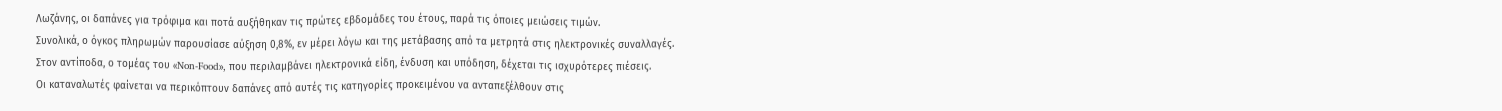Λωζάνης, οι δαπάνες για τρόφιμα και ποτά αυξήθηκαν τις πρώτες εβδομάδες του έτους, παρά τις όποιες μειώσεις τιμών.
Συνολικά, ο όγκος πληρωμών παρουσίασε αύξηση 0,8%, εν μέρει λόγω και της μετάβασης από τα μετρητά στις ηλεκτρονικές συναλλαγές.
Στον αντίποδα, ο τομέας του «Non-Food», που περιλαμβάνει ηλεκτρονικά είδη, ένδυση και υπόδηση, δέχεται τις ισχυρότερες πιέσεις.
Οι καταναλωτές φαίνεται να περικόπτουν δαπάνες από αυτές τις κατηγορίες προκειμένου να ανταπεξέλθουν στις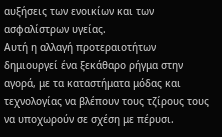αυξήσεις των ενοικίων και των ασφαλίστρων υγείας.
Αυτή η αλλαγή προτεραιοτήτων δημιουργεί ένα ξεκάθαρο ρήγμα στην αγορά, με τα καταστήματα μόδας και τεχνολογίας να βλέπουν τους τζίρους τους να υποχωρούν σε σχέση με πέρυσι.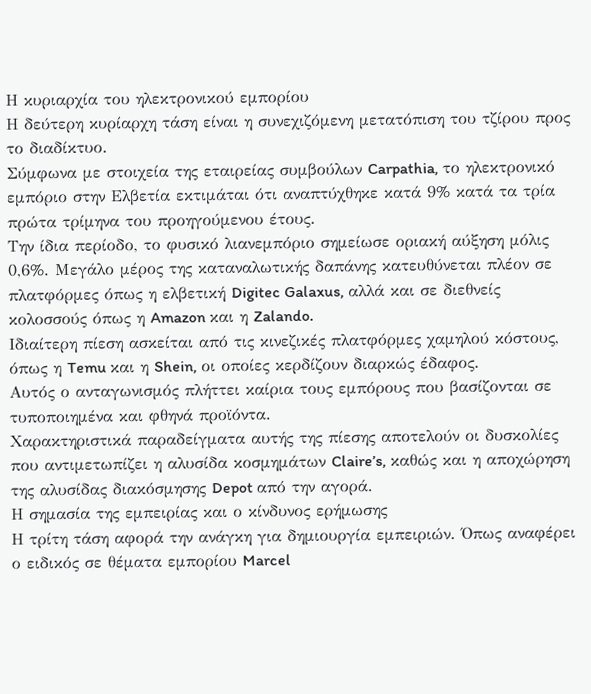Η κυριαρχία του ηλεκτρονικού εμπορίου
Η δεύτερη κυρίαρχη τάση είναι η συνεχιζόμενη μετατόπιση του τζίρου προς το διαδίκτυο.
Σύμφωνα με στοιχεία της εταιρείας συμβούλων Carpathia, το ηλεκτρονικό εμπόριο στην Ελβετία εκτιμάται ότι αναπτύχθηκε κατά 9% κατά τα τρία πρώτα τρίμηνα του προηγούμενου έτους.
Την ίδια περίοδο, το φυσικό λιανεμπόριο σημείωσε οριακή αύξηση μόλις 0,6%. Μεγάλο μέρος της καταναλωτικής δαπάνης κατευθύνεται πλέον σε πλατφόρμες όπως η ελβετική Digitec Galaxus, αλλά και σε διεθνείς κολοσσούς όπως η Amazon και η Zalando.
Ιδιαίτερη πίεση ασκείται από τις κινεζικές πλατφόρμες χαμηλού κόστους, όπως η Temu και η Shein, οι οποίες κερδίζουν διαρκώς έδαφος.
Αυτός ο ανταγωνισμός πλήττει καίρια τους εμπόρους που βασίζονται σε τυποποιημένα και φθηνά προϊόντα.
Χαρακτηριστικά παραδείγματα αυτής της πίεσης αποτελούν οι δυσκολίες που αντιμετωπίζει η αλυσίδα κοσμημάτων Claire’s, καθώς και η αποχώρηση της αλυσίδας διακόσμησης Depot από την αγορά.
Η σημασία της εμπειρίας και ο κίνδυνος ερήμωσης
Η τρίτη τάση αφορά την ανάγκη για δημιουργία εμπειριών. Όπως αναφέρει ο ειδικός σε θέματα εμπορίου Marcel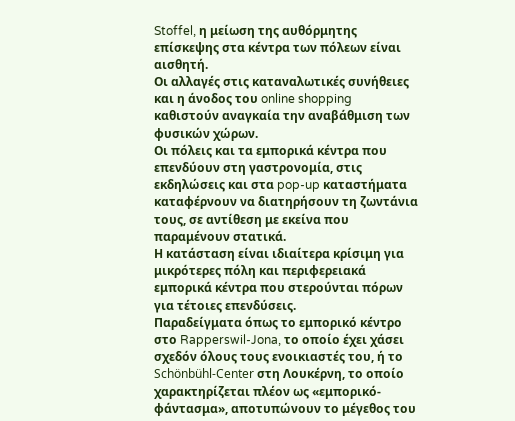Stoffel, η μείωση της αυθόρμητης επίσκεψης στα κέντρα των πόλεων είναι αισθητή.
Οι αλλαγές στις καταναλωτικές συνήθειες και η άνοδος του online shopping καθιστούν αναγκαία την αναβάθμιση των φυσικών χώρων.
Οι πόλεις και τα εμπορικά κέντρα που επενδύουν στη γαστρονομία, στις εκδηλώσεις και στα pop-up καταστήματα καταφέρνουν να διατηρήσουν τη ζωντάνια τους, σε αντίθεση με εκείνα που παραμένουν στατικά.
Η κατάσταση είναι ιδιαίτερα κρίσιμη για μικρότερες πόλη και περιφερειακά εμπορικά κέντρα που στερούνται πόρων για τέτοιες επενδύσεις.
Παραδείγματα όπως το εμπορικό κέντρο στο Rapperswil-Jona, το οποίο έχει χάσει σχεδόν όλους τους ενοικιαστές του, ή το Schönbühl-Center στη Λουκέρνη, το οποίο χαρακτηρίζεται πλέον ως «εμπορικό-φάντασμα», αποτυπώνουν το μέγεθος του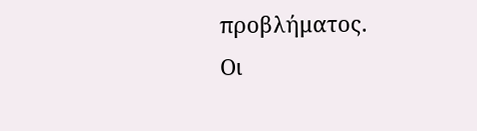προβλήματος.
Οι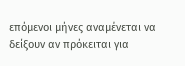επόμενοι μήνες αναμένεται να δείξουν αν πρόκειται για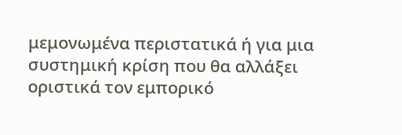μεμονωμένα περιστατικά ή για μια συστημική κρίση που θα αλλάξει οριστικά τον εμπορικό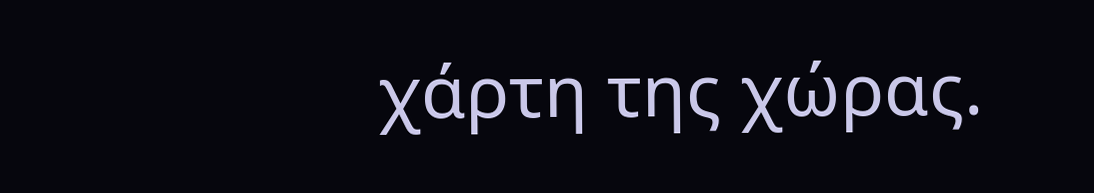χάρτη της χώρας.